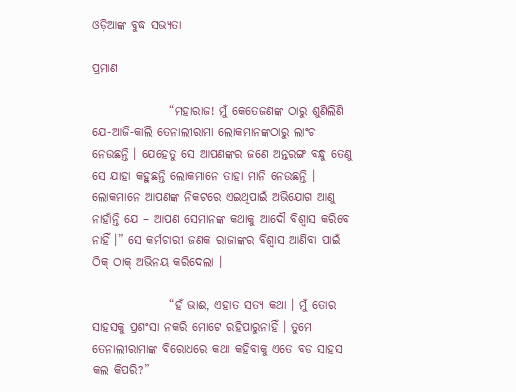ଓଡ଼ିଆଙ୍କ ବୁଦ୍ଧ ସଭ୍ୟତା

ପ୍ରମାଣ

                “ମହାରାଜ! ମୁଁ କେତେଜଣଙ୍କ ଠାରୁ ଶୁଣିଲିଣି ଯେ-ଆଜି-କାଲି ତେନାଲୀରାମା ଲୋକମାନଙ୍କଠାରୁ ଲାଂଚ ନେଉଛନ୍ତି । ଯେହେତୁ ସେ ଆପଣଙ୍କର ଜଣେ ଅନ୍ତରଙ୍ଗ ବନ୍ଧୁ ତେଣୁ ସେ ଯାହା କହୁଛନ୍ତି ଲୋକମାନେ ତାହା ମାନି ନେଉଛନ୍ତି । ଲୋକମାନେ ଆପଣଙ୍କ ନିକଟରେ ଏଇଥିପାଇଁ ଅଭିଯୋଗ ଆଣୁ ନାହାଁନ୍ତି ଯେ – ଆପଣ ସେମାନଙ୍କ କଥାକୁ ଆଦୌ ବିଶ୍ୱାସ କରିବେ ନାହିଁ ।” ସେ କର୍ମଚାରୀ ଜଣକ ରାଜାଙ୍କର ବିଶ୍ୱାସ ଆଣିବା ପାଇଁ ଠିକ୍ ଠାକ୍ ଅଭିନୟ କରିଦେଲା ।

                “ହଁ ଭାଈ, ଏହାତ ସତ୍ୟ କଥା । ମୁଁ ତୋର ସାହସକୁ ପ୍ରଶଂସା ନକରି ମୋଟେ ରହିପାରୁନାହିଁ । ତୁମେ ତେନାଲୀରାମାଙ୍କ ବିରୋଧରେ କଥା କହିବାକୁ ଏତେ ବଡ ସାହସ କଲ କିପରି?”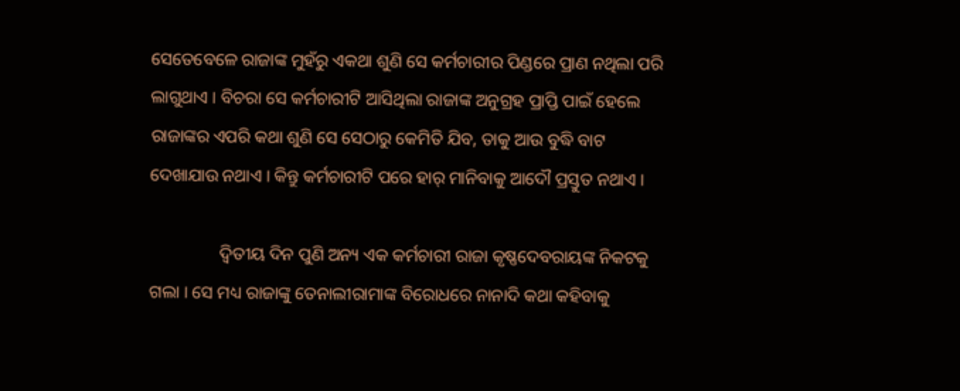ସେତେବେଳେ ରାଜାଙ୍କ ମୁହଁରୁ ଏକଥା ଶୁଣି ସେ କର୍ମଚାରୀର ପିଣ୍ଡରେ ପ୍ରାଣ ନଥିଲା ପରି ଲାଗୁଥାଏ । ବିଚରା ସେ କର୍ମଚାରୀଟି ଆସିଥିଲା ରାଜାଙ୍କ ଅନୁଗ୍ରହ ପ୍ରାପ୍ତି ପାଇଁ ହେଲେ ରାଜାଙ୍କର ଏପରି କଥା ଶୁଣି ସେ ସେଠାରୁ କେମିତି ଯିବ, ତାକୁ ଆଉ ବୁଦ୍ଧି ବାଟ ଦେଖାଯାଉ ନଥାଏ । କିନ୍ତୁ କର୍ମଚାରୀଟି ପରେ ହାର୍ ମାନିବାକୁ ଆଦୌ ପ୍ରସ୍ତୁତ ନଥାଏ ।

                ଦ୍ୱିତୀୟ ଦିନ ପୁଣି ଅନ୍ୟ ଏକ କର୍ମଚାରୀ ରାଜା କୃଷ୍ଣଦେବରାୟଙ୍କ ନିକଟକୁ ଗଲା । ସେ ମଧ୍ୟ ରାଜାଙ୍କୁ ତେନାଲୀରାମାଙ୍କ ବିରୋଧରେ ନାନାଦି କଥା କହିବାକୁ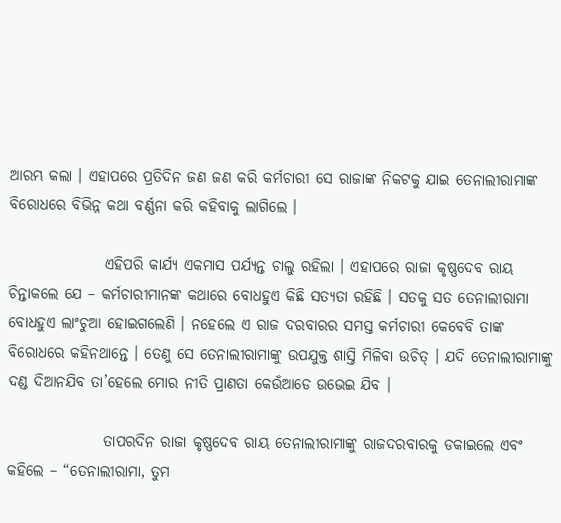ଆରମ୍ଭ କଲା । ଏହାପରେ ପ୍ରତିଦିନ ଜଣ ଜଣ କରି କର୍ମଚାରୀ ସେ ରାଜାଙ୍କ ନିକଟକୁ ଯାଇ ତେନାଲୀରାମାଙ୍କ ବିରୋଧରେ ବିଭିନ୍ନ କଥା ବର୍ଣ୍ଣନା କରି କହିବାକୁ ଲାଗିଲେ ।

                ଏହିପରି କାର୍ଯ୍ୟ ଏକମାସ ପର୍ଯ୍ୟନ୍ତ ଚାଲୁ ରହିଲା । ଏହାପରେ ରାଜା କୃଷ୍ଣଦେବ ରାୟ ଚିନ୍ତାକଲେ ଯେ – କର୍ମଚାରୀମାନଙ୍କ କଥାରେ ବୋଧହୁଏ କିଛି ସତ୍ୟତା ରହିଛି । ସତକୁ ସତ ତେନାଲୀରାମା ବୋଧହୁଏ ଲାଂଚୁଆ ହୋଇଗଲେଣି । ନହେଲେ ଏ ରାଜ ଦରବାରର ସମସ୍ତ କର୍ମଚାରୀ କେବେବି ତାଙ୍କ ବିରୋଧରେ କହିନଥାନ୍ତେ । ତେଣୁ ସେ ତେନାଲୀରାମାଙ୍କୁ ଉପଯୁକ୍ତ ଶାସ୍ତି ମିଳିବା ଉଚିତ୍ । ଯଦି ତେନାଲୀରାମାଙ୍କୁ ଦଣ୍ଡ ଦିଆନଯିବ ତା’ହେଲେ ମୋର ନୀତି ପ୍ରାଣତା କେଉଁଆଡେ ଉଭେଇ ଯିବ ।

                ତାପରଦିନ ରାଜା କୃଷ୍ଣଦେବ ରାୟ ତେନାଲୀରାମାଙ୍କୁ ରାଜଦରବାରକୁ ଡକାଇଲେ ଏବଂ କହିଲେ – “ତେନାଲୀରାମା, ତୁମ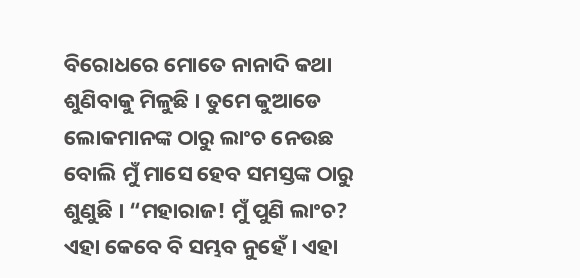ବିରୋଧରେ ମୋତେ ନାନାଦି କଥା ଶୁଣିବାକୁ ମିଳୁଛି । ତୁମେ କୁଆଡେ ଲୋକମାନଙ୍କ ଠାରୁ ଲାଂଚ ନେଉଛ ବୋଲି ମୁଁ ମାସେ ହେବ ସମସ୍ତଙ୍କ ଠାରୁ ଶୁଣୁଛି । “ମହାରାଜ! ମୁଁ ପୁଣି ଲାଂଚ? ଏହା କେବେ ବି ସମ୍ଭବ ନୁହେଁ । ଏହା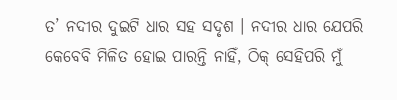ତ’ ନଦୀର ଦୁଇଟି ଧାର ସହ ସଦୃଶ । ନଦୀର ଧାର ଯେପରି କେବେବି ମିଳିତ ହୋଇ ପାରନ୍ତି ନାହିଁ, ଠିକ୍ ସେହିପରି ମୁଁ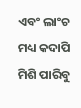ଏବଂ ଲାଂଚ ମଧ୍ୟ କଦାପି ମିଶି ପାରିବୁ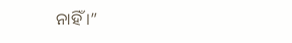ନାହିଁ ।”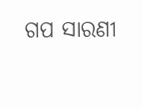ଗପ ସାରଣୀ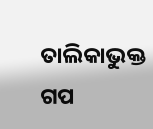ତାଲିକାଭୁକ୍ତ ଗପ